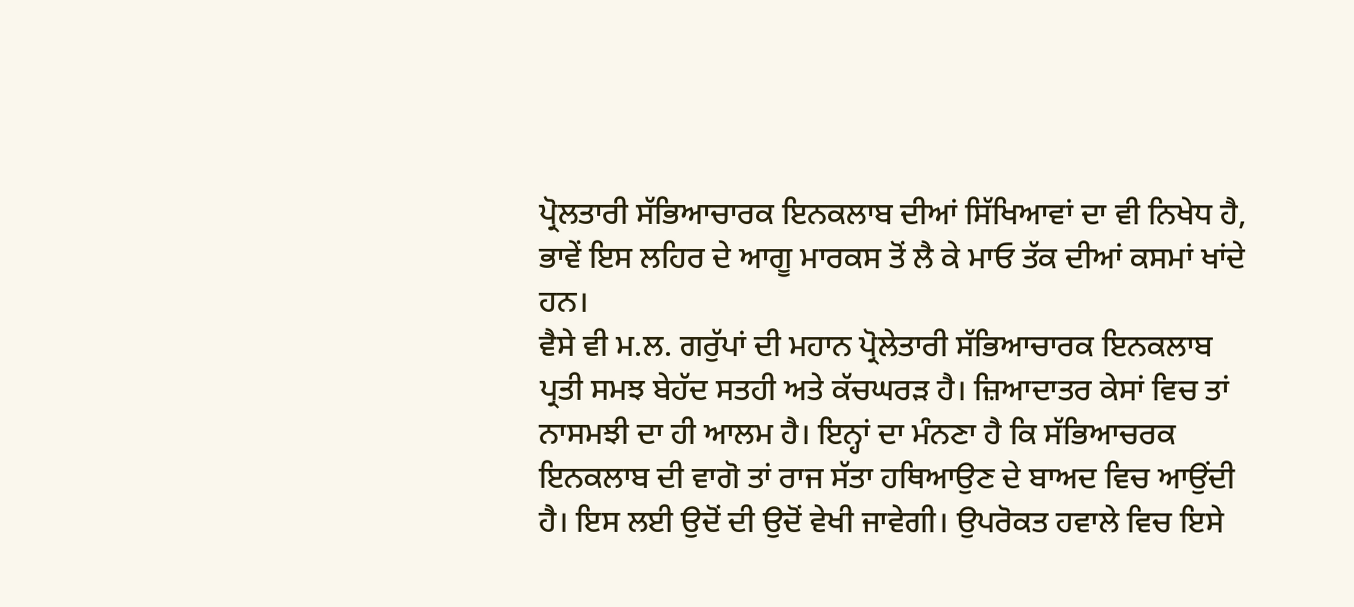ਪ੍ਰੋਲਤਾਰੀ ਸੱਭਿਆਚਾਰਕ ਇਨਕਲਾਬ ਦੀਆਂ ਸਿੱਖਿਆਵਾਂ ਦਾ ਵੀ ਨਿਖੇਧ ਹੈ, ਭਾਵੇਂ ਇਸ ਲਹਿਰ ਦੇ ਆਗੂ ਮਾਰਕਸ ਤੋਂ ਲੈ ਕੇ ਮਾਓ ਤੱਕ ਦੀਆਂ ਕਸਮਾਂ ਖਾਂਦੇ ਹਨ।
ਵੈਸੇ ਵੀ ਮ.ਲ. ਗਰੁੱਪਾਂ ਦੀ ਮਹਾਨ ਪ੍ਰੋਲੇਤਾਰੀ ਸੱਭਿਆਚਾਰਕ ਇਨਕਲਾਬ ਪ੍ਰਤੀ ਸਮਝ ਬੇਹੱਦ ਸਤਹੀ ਅਤੇ ਕੱਚਘਰੜ ਹੈ। ਜ਼ਿਆਦਾਤਰ ਕੇਸਾਂ ਵਿਚ ਤਾਂ ਨਾਸਮਝੀ ਦਾ ਹੀ ਆਲਮ ਹੈ। ਇਨ੍ਹਾਂ ਦਾ ਮੰਨਣਾ ਹੈ ਕਿ ਸੱਭਿਆਚਰਕ ਇਨਕਲਾਬ ਦੀ ਵਾਗੋ ਤਾਂ ਰਾਜ ਸੱਤਾ ਹਥਿਆਉਣ ਦੇ ਬਾਅਦ ਵਿਚ ਆਉਂਦੀ ਹੈ। ਇਸ ਲਈ ਉਦੋਂ ਦੀ ਉਦੋਂ ਵੇਖੀ ਜਾਵੇਗੀ। ਉਪਰੋਕਤ ਹਵਾਲੇ ਵਿਚ ਇਸੇ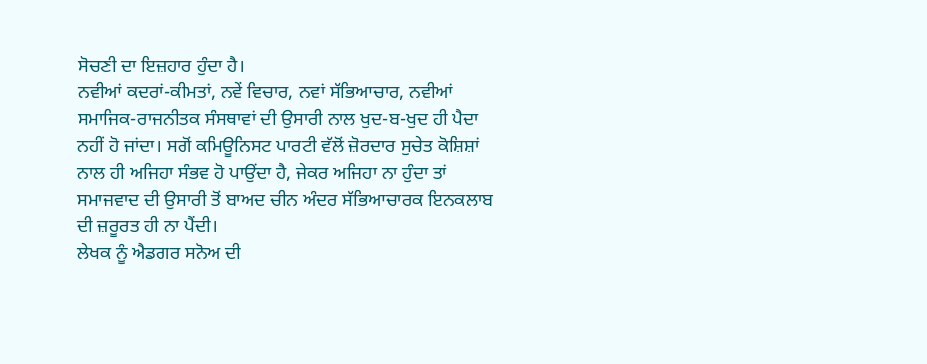ਸੋਚਣੀ ਦਾ ਇਜ਼ਹਾਰ ਹੁੰਦਾ ਹੈ।
ਨਵੀਆਂ ਕਦਰਾਂ-ਕੀਮਤਾਂ, ਨਵੇਂ ਵਿਚਾਰ, ਨਵਾਂ ਸੱਭਿਆਚਾਰ, ਨਵੀਆਂ ਸਮਾਜਿਕ-ਰਾਜਨੀਤਕ ਸੰਸਥਾਵਾਂ ਦੀ ਉਸਾਰੀ ਨਾਲ ਖੁਦ-ਬ-ਖੁਦ ਹੀ ਪੈਦਾ ਨਹੀਂ ਹੋ ਜਾਂਦਾ। ਸਗੋਂ ਕਮਿਊਨਿਸਟ ਪਾਰਟੀ ਵੱਲੋਂ ਜ਼ੋਰਦਾਰ ਸੁਚੇਤ ਕੋਸ਼ਿਸ਼ਾਂ ਨਾਲ ਹੀ ਅਜਿਹਾ ਸੰਭਵ ਹੋ ਪਾਉਂਦਾ ਹੈ, ਜੇਕਰ ਅਜਿਹਾ ਨਾ ਹੁੰਦਾ ਤਾਂ ਸਮਾਜਵਾਦ ਦੀ ਉਸਾਰੀ ਤੋਂ ਬਾਅਦ ਚੀਨ ਅੰਦਰ ਸੱਭਿਆਚਾਰਕ ਇਨਕਲਾਬ ਦੀ ਜ਼ਰੂਰਤ ਹੀ ਨਾ ਪੈਂਦੀ।
ਲੇਖਕ ਨੂੰ ਐਡਗਰ ਸਨੋਅ ਦੀ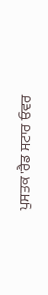ਪੁਸਤਕ 'ਰੈਡ ਸਟਾਰ ਓਵਰ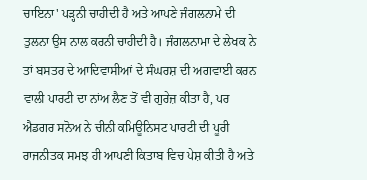ਚਾਇਨਾ' ਪੜ੍ਹਨੀ ਚਾਹੀਦੀ ਹੈ ਅਤੇ ਆਪਣੇ ਜੰਗਲਨਾਮੇ ਦੀ ਤੁਲਨਾ ਉਸ ਨਾਲ ਕਰਨੀ ਚਾਹੀਦੀ ਹੈ। ਜੰਗਲਨਾਮਾ ਦੇ ਲੇਖਕ ਨੇ ਤਾਂ ਬਸਤਰ ਦੇ ਆਦਿਵਾਸੀਆਂ ਦੇ ਸੰਘਰਸ਼ ਦੀ ਅਗਵਾਈ ਕਰਨ ਵਾਲੀ ਪਾਰਟੀ ਦਾ ਨਾਂਅ ਲੈਣ ਤੋਂ ਵੀ ਗੁਰੇਜ਼ ਕੀਤਾ ਹੈ, ਪਰ ਐਡਗਰ ਸਨੋਅ ਨੇ ਚੀਨੀ ਕਮਿਊਨਿਸਟ ਪਾਰਟੀ ਦੀ ਪੂਰੀ ਰਾਜਨੀਤਕ ਸਮਝ ਹੀ ਆਪਣੀ ਕਿਤਾਬ ਵਿਚ ਪੇਸ਼ ਕੀਤੀ ਹੈ ਅਤੇ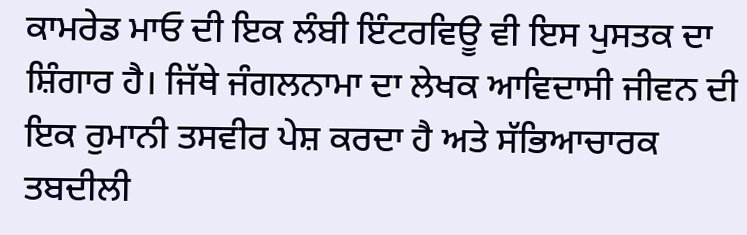ਕਾਮਰੇਡ ਮਾਓ ਦੀ ਇਕ ਲੰਬੀ ਇੰਟਰਵਿਊ ਵੀ ਇਸ ਪੁਸਤਕ ਦਾ ਸ਼ਿੰਗਾਰ ਹੈ। ਜਿੱਥੇ ਜੰਗਲਨਾਮਾ ਦਾ ਲੇਖਕ ਆਵਿਦਾਸੀ ਜੀਵਨ ਦੀ ਇਕ ਰੁਮਾਨੀ ਤਸਵੀਰ ਪੇਸ਼ ਕਰਦਾ ਹੈ ਅਤੇ ਸੱਭਿਆਚਾਰਕ ਤਬਦੀਲੀ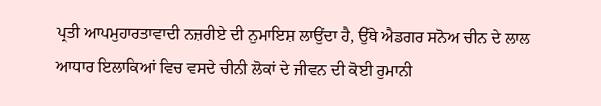ਪ੍ਰਤੀ ਆਪਮੁਹਾਰਤਾਵਾਦੀ ਨਜ਼ਰੀਏ ਦੀ ਨੁਮਾਇਸ਼ ਲਾਉਂਦਾ ਹੈ, ਉੱਥੇ ਐਡਗਰ ਸਨੋਅ ਚੀਨ ਦੇ ਲਾਲ ਆਧਾਰ ਇਲਾਕਿਆਂ ਵਿਚ ਵਸਦੇ ਚੀਨੀ ਲੋਕਾਂ ਦੇ ਜੀਵਨ ਦੀ ਕੋਈ ਰੁਮਾਨੀ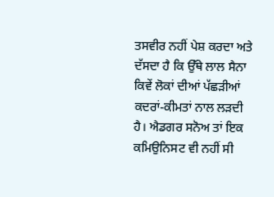ਤਸਵੀਰ ਨਹੀਂ ਪੇਸ਼ ਕਰਦਾ ਅਤੇ ਦੱਸਦਾ ਹੈ ਕਿ ਉੱਥੇ ਲਾਲ ਸੈਨਾ ਕਿਵੇਂ ਲੋਕਾਂ ਦੀਆਂ ਪੱਛੜੀਆਂ ਕਦਰਾਂ-ਕੀਮਤਾਂ ਨਾਲ ਲੜਦੀ ਹੈ। ਐਡਗਰ ਸਨੋਅ ਤਾਂ ਇਕ ਕਮਿਉਨਿਸਟ ਵੀ ਨਹੀਂ ਸੀ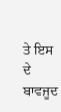ਤੇ ਇਸ ਦੇ ਬਾਵਜੂਦ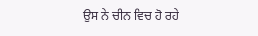ਉਸ ਨੇ ਚੀਨ ਵਿਚ ਹੋ ਰਹੇ